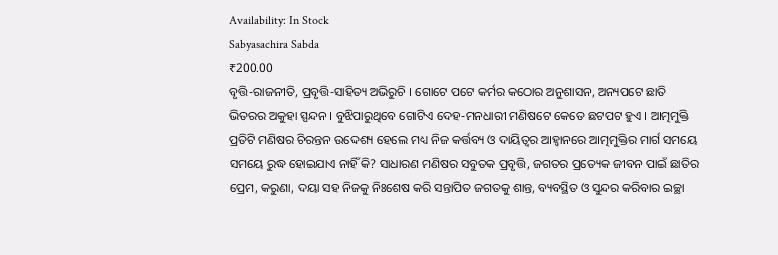Availability: In Stock
Sabyasachira Sabda
₹200.00
ବୃତ୍ତି-ରାଜନୀତି, ପ୍ରବୃତ୍ତି-ସାହିତ୍ୟ ଅଭିରୁଚି । ଗୋଟେ ପଟେ କର୍ମର କଠୋର ଅନୁଶାସନ, ଅନ୍ୟପଟେ ଛାତି ଭିତରର ଅକୁହା ସ୍ପନ୍ଦନ । ବୁଝିପାରୁଥିବେ ଗୋଟିଏ ଦେହ-ମନଧାରୀ ମଣିଷଟେ କେତେ ଛଟପଟ ହୁଏ । ଆତ୍ମମୁକ୍ତି ପ୍ରତିଟି ମଣିଷର ଚିରନ୍ତନ ଉଦ୍ଦେଶ୍ୟ ହେଲେ ମଧ୍ୟ ନିଜ କର୍ତ୍ତବ୍ୟ ଓ ଦାୟିତ୍ୱର ଆହ୍ୱାନରେ ଆତ୍ମମୁକ୍ତିର ମାର୍ଗ ସମୟେ ସମୟେ ରୁଦ୍ଧ ହୋଇଯାଏ ନାହିଁ କି? ସାଧାରଣ ମଣିଷର ସବୁତକ ପ୍ରବୃତ୍ତି, ଜଗତର ପ୍ରତ୍ୟେକ ଜୀବନ ପାଇଁ ଛାତିର ପ୍ରେମ, କରୁଣା, ଦୟା ସହ ନିଜକୁ ନିଃଶେଷ କରି ସନ୍ତାପିତ ଜଗତକୁ ଶାନ୍ତ, ବ୍ୟବସ୍ଥିତ ଓ ସୁନ୍ଦର କରିବାର ଇଚ୍ଛା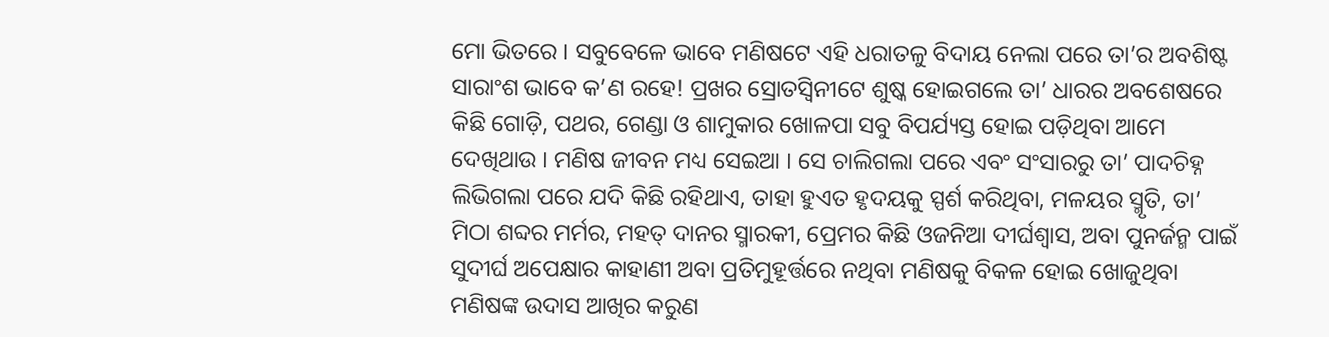ମୋ ଭିତରେ । ସବୁବେଳେ ଭାବେ ମଣିଷଟେ ଏହି ଧରାତଳୁ ବିଦାୟ ନେଲା ପରେ ତା’ର ଅବଶିଷ୍ଟ ସାରାଂଶ ଭାବେ କ’ଣ ରହେ! ପ୍ରଖର ସ୍ରୋତସ୍ୱିନୀଟେ ଶୁଷ୍କ ହୋଇଗଲେ ତା’ ଧାରର ଅବଶେଷରେ କିଛି ଗୋଡ଼ି, ପଥର, ଗେଣ୍ଡା ଓ ଶାମୁକାର ଖୋଳପା ସବୁ ବିପର୍ଯ୍ୟସ୍ତ ହୋଇ ପଡ଼ିଥିବା ଆମେ ଦେଖିଥାଉ । ମଣିଷ ଜୀବନ ମଧ୍ୟ ସେଇଆ । ସେ ଚାଲିଗଲା ପରେ ଏବଂ ସଂସାରରୁ ତା’ ପାଦଚିହ୍ନ ଲିଭିଗଲା ପରେ ଯଦି କିଛି ରହିଥାଏ, ତାହା ହୁଏତ ହୃଦୟକୁ ସ୍ପର୍ଶ କରିଥିବା, ମଳୟର ସ୍ମୃତି, ତା’ ମିଠା ଶବ୍ଦର ମର୍ମର, ମହତ୍ ଦାନର ସ୍ମାରକୀ, ପ୍ରେମର କିଛି ଓଜନିଆ ଦୀର୍ଘଶ୍ୱାସ, ଅବା ପୁନର୍ଜନ୍ମ ପାଇଁ ସୁଦୀର୍ଘ ଅପେକ୍ଷାର କାହାଣୀ ଅବା ପ୍ରତିମୁହୂର୍ତ୍ତରେ ନଥିବା ମଣିଷକୁ ବିକଳ ହୋଇ ଖୋଜୁଥିବା ମଣିଷଙ୍କ ଉଦାସ ଆଖିର କରୁଣ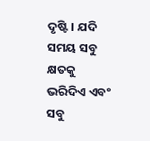ଦୃଷ୍ଟି । ଯଦି ସମୟ ସବୁ କ୍ଷତକୁ ଭରିଦିଏ ଏବଂ ସବୁ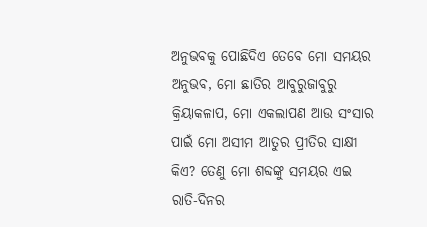ଅନୁଭବକୁ ପୋଛିଦିଏ ତେବେ ମୋ ସମୟର ଅନୁଭବ, ମୋ ଛାତିର ଆବୁରୁଜାବୁରୁ କ୍ରିୟାକଳାପ, ମୋ ଏକଲାପଣ ଆଉ ସଂସାର ପାଇଁ ମୋ ଅସୀମ ଆତୁର ପ୍ରୀତିର ସାକ୍ଷୀ କିଏ? ତେଣୁ ମୋ ଶବ୍ଦଙ୍କୁ ସମୟର ଏଇ ରାତି-ଦିନର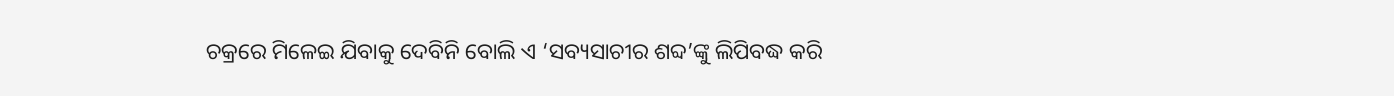ଚକ୍ରରେ ମିଳେଇ ଯିବାକୁ ଦେବିନି ବୋଲି ଏ ‘ସବ୍ୟସାଚୀର ଶବ୍ଦ’ଙ୍କୁ ଲିପିବଦ୍ଧ କରି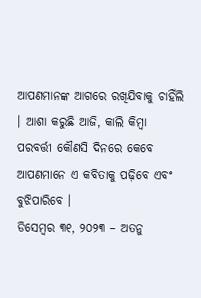ଆପଣମାନଙ୍କ ଆଗରେ ରଖିଯିବାକୁ ଚାହିଁଲି । ଆଶା କରୁଛି ଆଜି, କାଲି କିମ୍ବା ପରବର୍ତ୍ତୀ କୌଣସି ଦିନରେ କେବେ ଆପଣମାନେ ଏ କବିତାକୁ ପଢ଼ିବେ ଏବଂ ବୁଝିପାରିବେ ।
ଡିସେମ୍ବର ୩୧, ୨୦୨୩ – ଅତନୁ